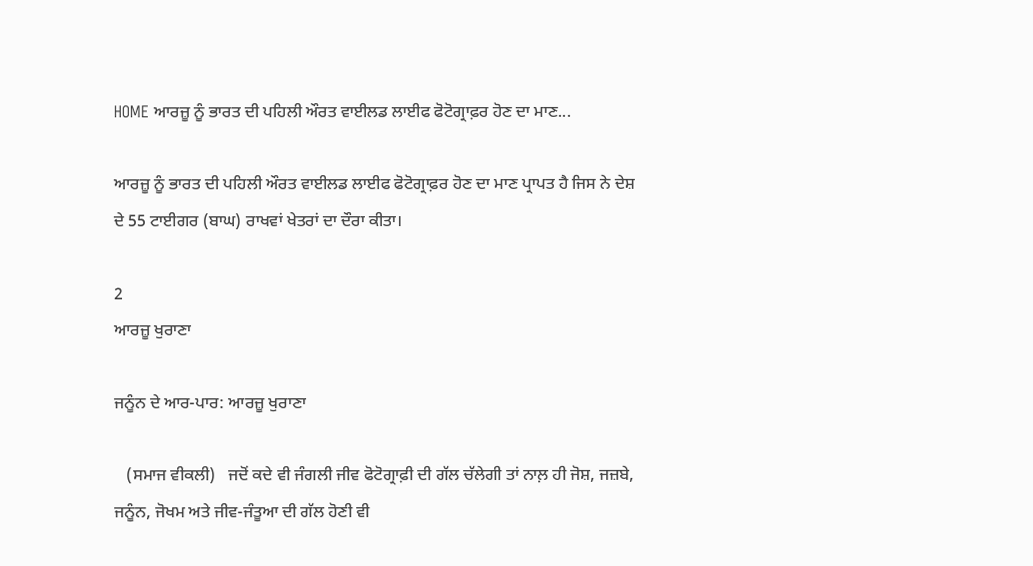HOME ਆਰਜ਼ੂ ਨੂੰ ਭਾਰਤ ਦੀ ਪਹਿਲੀ ਔਰਤ ਵਾਈਲਡ ਲਾਈਫ ਫੋਟੋਗ੍ਰਾਫ਼ਰ ਹੋਣ ਦਾ ਮਾਣ...

ਆਰਜ਼ੂ ਨੂੰ ਭਾਰਤ ਦੀ ਪਹਿਲੀ ਔਰਤ ਵਾਈਲਡ ਲਾਈਫ ਫੋਟੋਗ੍ਰਾਫ਼ਰ ਹੋਣ ਦਾ ਮਾਣ ਪ੍ਰਾਪਤ ਹੈ ਜਿਸ ਨੇ ਦੇਸ਼ ਦੇ 55 ਟਾਈਗਰ (ਬਾਘ) ਰਾਖਵਾਂ ਖੇਤਰਾਂ ਦਾ ਦੌਰਾ ਕੀਤਾ।

2
ਆਰਜ਼ੂ ਖੁਰਾਣਾ

ਜਨੂੰਨ ਦੇ ਆਰ-ਪਾਰ: ਆਰਜ਼ੂ ਖੁਰਾਣਾ

   (ਸਮਾਜ ਵੀਕਲੀ)   ਜਦੋਂ ਕਦੇ ਵੀ ਜੰਗਲੀ ਜੀਵ ਫੋਟੋਗ੍ਰਾਫ਼ੀ ਦੀ ਗੱਲ ਚੱਲੇਗੀ ਤਾਂ ਨਾਲ਼ ਹੀ ਜੋਸ਼, ਜਜ਼ਬੇ, ਜਨੂੰਨ, ਜੋਖਮ ਅਤੇ ਜੀਵ-ਜੰਤੂਆ ਦੀ ਗੱਲ ਹੋਣੀ ਵੀ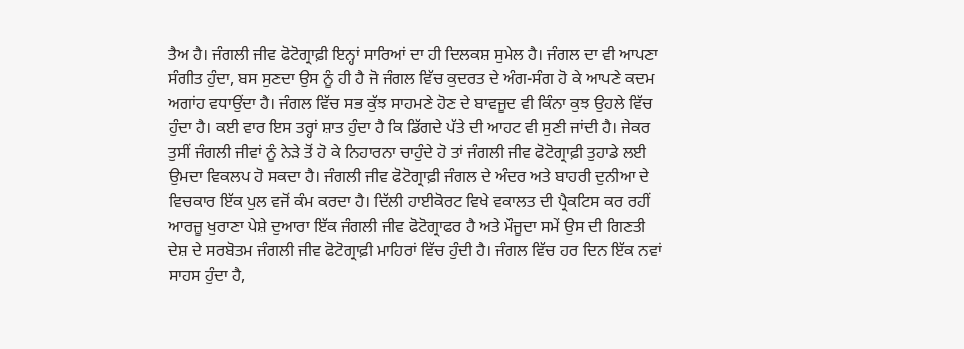ਤੈਅ ਹੈ। ਜੰਗਲੀ ਜੀਵ ਫੋਟੋਗ੍ਰਾਫ਼ੀ ਇਨ੍ਹਾਂ ਸਾਰਿਆਂ ਦਾ ਹੀ ਦਿਲਕਸ਼ ਸੁਮੇਲ ਹੈ। ਜੰਗਲ ਦਾ ਵੀ ਆਪਣਾ ਸੰਗੀਤ ਹੁੰਦਾ, ਬਸ ਸੁਣਦਾ ਉਸ ਨੂੰ ਹੀ ਹੈ ਜੋ ਜੰਗਲ ਵਿੱਚ ਕੁਦਰਤ ਦੇ ਅੰਗ-ਸੰਗ ਹੋ ਕੇ ਆਪਣੇ ਕਦਮ ਅਗਾਂਹ ਵਧਾਉਂਦਾ ਹੈ। ਜੰਗਲ ਵਿੱਚ ਸਭ ਕੁੱਝ ਸਾਹਮਣੇ ਹੋਣ ਦੇ ਬਾਵਜੂਦ ਵੀ ਕਿੰਨਾ ਕੁਝ ਉਹਲੇ ਵਿੱਚ ਹੁੰਦਾ ਹੈ। ਕਈ ਵਾਰ ਇਸ ਤਰ੍ਹਾਂ ਸ਼ਾਤ ਹੁੰਦਾ ਹੈ ਕਿ ਡਿੱਗਦੇ ਪੱਤੇ ਦੀ ਆਹਟ ਵੀ ਸੁਣੀ ਜਾਂਦੀ ਹੈ। ਜੇਕਰ ਤੁਸੀਂ ਜੰਗਲੀ ਜੀਵਾਂ ਨੂੰ ਨੇੜੇ ਤੋਂ ਹੋ ਕੇ ਨਿਹਾਰਨਾ ਚਾਹੁੰਦੇ ਹੋ ਤਾਂ ਜੰਗਲੀ ਜੀਵ ਫੋਟੋਗ੍ਰਾਫ਼ੀ ਤੁਹਾਡੇ ਲਈ ਉਮਦਾ ਵਿਕਲਪ ਹੋ ਸਕਦਾ ਹੈ। ਜੰਗਲੀ ਜੀਵ ਫੋਟੋਗ੍ਰਾਫ਼ੀ ਜੰਗਲ ਦੇ ਅੰਦਰ ਅਤੇ ਬਾਹਰੀ ਦੁਨੀਆ ਦੇ ਵਿਚਕਾਰ ਇੱਕ ਪੁਲ ਵਜੋਂ ਕੰਮ ਕਰਦਾ ਹੈ। ਦਿੱਲੀ ਹਾਈਕੋਰਟ ਵਿਖੇ ਵਕਾਲਤ ਦੀ ਪ੍ਰੈਕਟਿਸ ਕਰ ਰਹੀਂ ਆਰਜ਼ੂ ਖੁਰਾਣਾ ਪੇਸ਼ੇ ਦੁਆਰਾ ਇੱਕ ਜੰਗਲੀ ਜੀਵ ਫੋਟੋਗ੍ਰਾਫਰ ਹੈ ਅਤੇ ਮੌਜੂਦਾ ਸਮੇਂ ਉਸ ਦੀ ਗਿਣਤੀ ਦੇਸ਼ ਦੇ ਸਰਬੋਤਮ ਜੰਗਲੀ ਜੀਵ ਫੋਟੋਗ੍ਰਾਫ਼ੀ ਮਾਹਿਰਾਂ ਵਿੱਚ ਹੁੰਦੀ ਹੈ। ਜੰਗਲ ਵਿੱਚ ਹਰ ਦਿਨ ਇੱਕ ਨਵਾਂ ਸਾਹਸ ਹੁੰਦਾ ਹੈ,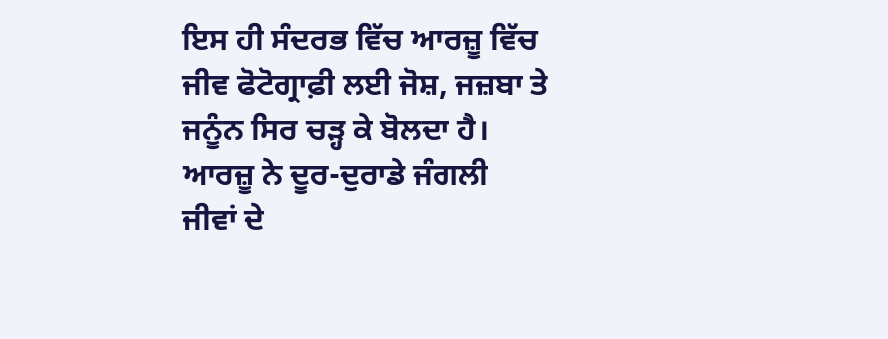ਇਸ ਹੀ ਸੰਦਰਭ ਵਿੱਚ ਆਰਜ਼ੂ ਵਿੱਚ ਜੀਵ ਫੋਟੋਗ੍ਰਾਫ਼ੀ ਲਈ ਜੋਸ਼, ਜਜ਼ਬਾ ਤੇ ਜਨੂੰਨ ਸਿਰ ਚੜ੍ਹ ਕੇ ਬੋਲਦਾ ਹੈ। ਆਰਜ਼ੂ ਨੇ ਦੂਰ-ਦੁਰਾਡੇ ਜੰਗਲੀ ਜੀਵਾਂ ਦੇ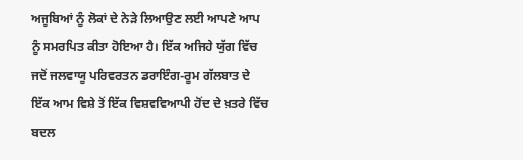ਅਜੂਬਿਆਂ ਨੂੰ ਲੋਕਾਂ ਦੇ ਨੇੜੇ ਲਿਆਉਣ ਲਈ ਆਪਣੇ ਆਪ ਨੂੰ ਸਮਰਪਿਤ ਕੀਤਾ ਹੋਇਆ ਹੈ। ਇੱਕ ਅਜਿਹੇ ਯੁੱਗ ਵਿੱਚ ਜਦੋਂ ਜਲਵਾਯੂ ਪਰਿਵਰਤਨ ਡਰਾਇੰਗ-ਰੂਮ ਗੱਲਬਾਤ ਦੇ ਇੱਕ ਆਮ ਵਿਸ਼ੇ ਤੋਂ ਇੱਕ ਵਿਸ਼ਵਵਿਆਪੀ ਹੋਂਦ ਦੇ ਖ਼ਤਰੇ ਵਿੱਚ ਬਦਲ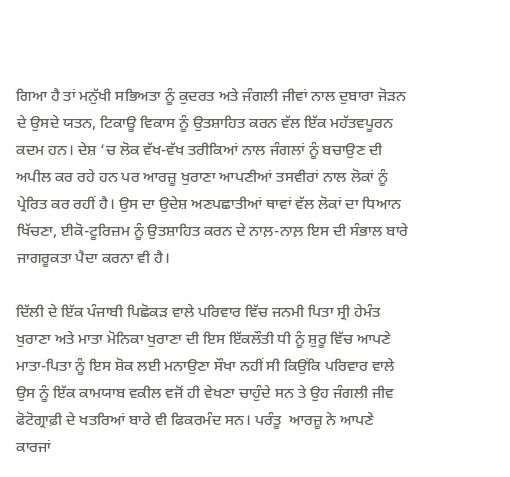ਗਿਆ ਹੈ ਤਾਂ ਮਨੁੱਖੀ ਸਭਿਅਤਾ ਨੂੰ ਕੁਦਰਤ ਅਤੇ ਜੰਗਲੀ ਜੀਵਾਂ ਨਾਲ ਦੁਬਾਰਾ ਜੋੜਨ ਦੇ ਉਸਦੇ ਯਤਨ, ਟਿਕਾਊ ਵਿਕਾਸ ਨੂੰ ਉਤਸ਼ਾਹਿਤ ਕਰਨ ਵੱਲ ਇੱਕ ਮਹੱਤਵਪੂਰਨ ਕਦਮ ਹਨ। ਦੇਸ਼ ‘ਚ ਲੋਕ ਵੱਖ-ਵੱਖ ਤਰੀਕਿਆਂ ਨਾਲ ਜੰਗਲਾਂ ਨੂੰ ਬਚਾਉਣ ਦੀ ਅਪੀਲ ਕਰ ਰਹੇ ਹਨ ਪਰ ਆਰਜ਼ੂ ਖੁਰਾਣਾ ਆਪਣੀਆਂ ਤਸਵੀਰਾਂ ਨਾਲ ਲੋਕਾਂ ਨੂੰ ਪ੍ਰੇਰਿਤ ਕਰ ਰਹੀਂ ਹੈ। ਉਸ ਦਾ ਉਦੇਸ਼ ਅਣਪਛਾਤੀਆਂ ਥਾਵਾਂ ਵੱਲ ਲੋਕਾਂ ਦਾ ਧਿਆਨ ਖਿੱਚਣਾ, ਈਕੋ-ਟੂਰਿਜ਼ਮ ਨੂੰ ਉਤਸ਼ਾਹਿਤ ਕਰਨ ਦੇ ਨਾਲ਼-ਨਾਲ਼ ਇਸ ਦੀ ਸੰਭਾਲ ਬਾਰੇ ਜਾਗਰੂਕਤਾ ਪੈਦਾ ਕਰਨਾ ਵੀ ਹੈ।

ਦਿੱਲੀ ਦੇ ਇੱਕ ਪੰਜਾਬੀ ਪਿਛੋਕੜ ਵਾਲੇ ਪਰਿਵਾਰ ਵਿੱਚ ਜਨਮੀ ਪਿਤਾ ਸ੍ਰੀ ਹੇਮੰਤ ਖੁਰਾਣਾ ਅਤੇ ਮਾਤਾ ਮੋਨਿਕਾ ਖੁਰਾਣਾ ਦੀ ਇਸ ਇੱਕਲੌਤੀ ਧੀ ਨੂੰ ਸ਼ੁਰੂ ਵਿੱਚ ਆਪਣੇ ਮਾਤਾ-ਪਿਤਾ ਨੂੰ ਇਸ ਸ਼ੋਕ ਲਈ ਮਨਾਉਣਾ ਸੌਖਾ ਨਹੀਂ ਸੀ ਕਿਉਂਕਿ ਪਰਿਵਾਰ ਵਾਲੇ ਉਸ ਨੂੰ ਇੱਕ ਕਾਮਯਾਬ ਵਕੀਲ ਵਜੋਂ ਹੀ ਵੇਖਣਾ ਚਾਹੁੰਦੇ ਸਨ ਤੇ ਉਹ ਜੰਗਲੀ ਜੀਵ ਫੋਟੋਗ੍ਰਾਫ਼ੀ ਦੇ ਖਤਰਿਆਂ ਬਾਰੇ ਵੀ ਫਿਕਰਮੰਦ ਸਨ। ਪਰੰਤੂ  ਆਰਜ਼ੂ ਨੇ ਆਪਣੇ ਕਾਰਜਾਂ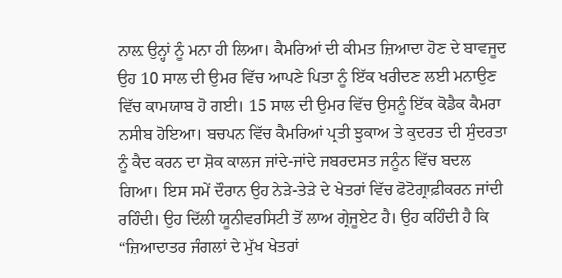ਨਾਲ਼ ਉਨ੍ਹਾਂ ਨੂੰ ਮਨਾ ਹੀ ਲਿਆ। ਕੈਮਰਿਆਂ ਦੀ ਕੀਮਤ ਜ਼ਿਆਦਾ ਹੋਣ ਦੇ ਬਾਵਜੂਦ ਉਹ 10 ਸਾਲ ਦੀ ਉਮਰ ਵਿੱਚ ਆਪਣੇ ਪਿਤਾ ਨੂੰ ਇੱਕ ਖਰੀਦਣ ਲਈ ਮਨਾਉਣ ਵਿੱਚ ਕਾਮਯਾਬ ਹੋ ਗਈ। 15 ਸਾਲ ਦੀ ਉਮਰ ਵਿੱਚ ਉਸਨੂੰ ਇੱਕ ਕੋਡੈਕ ਕੈਮਰਾ ਨਸੀਬ ਹੋਇਆ। ਬਚਪਨ ਵਿੱਚ ਕੈਮਰਿਆਂ ਪ੍ਰਤੀ ਝੁਕਾਅ ਤੇ ਕੁਦਰਤ ਦੀ ਸੁੰਦਰਤਾ ਨੂੰ ਕੈਦ ਕਰਨ ਦਾ ਸ਼ੋਕ ਕਾਲਜ ਜਾਂਦੇ-ਜਾਂਦੇ ਜਬਰਦਸਤ ਜਨੂੰਨ ਵਿੱਚ ਬਦਲ ਗਿਆ। ਇਸ ਸਮੇਂ ਦੌਰਾਨ ਉਹ ਨੇੜੇ-ਤੇੜੇ ਦੇ ਖੇਤਰਾਂ ਵਿੱਚ ਫੋਟੋਗ੍ਰਾਫ਼ੀਕਰਨ ਜਾਂਦੀ ਰਹਿੰਦੀ। ਉਹ ਦਿੱਲੀ ਯੂਨੀਵਰਸਿਟੀ ਤੋਂ ਲਾਅ ਗ੍ਰੇਜੂਏਟ ਹੈ। ਉਹ ਕਹਿੰਦੀ ਹੈ ਕਿ “ਜ਼ਿਆਦਾਤਰ ਜੰਗਲਾਂ ਦੇ ਮੁੱਖ ਖੇਤਰਾਂ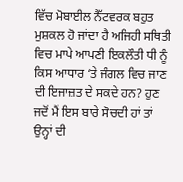ਵਿੱਚ ਮੋਬਾਈਲ ਨੈੱਟਵਰਕ ਬਹੁਤ ਮੁਸ਼ਕਲ ਹੋ ਜਾਂਦਾ ਹੈ ਅਜਿਹੀ ਸਥਿਤੀ ਵਿਚ ਮਾਪੇ ਆਪਣੀ ਇਕਲੌਤੀ ਧੀ ਨੂੰ ਕਿਸ ਆਧਾਰ ‘ਤੇ ਜੰਗਲ ਵਿਚ ਜਾਣ ਦੀ ਇਜਾਜ਼ਤ ਦੇ ਸਕਦੇ ਹਨ? ਹੁਣ ਜਦੋਂ ਮੈਂ ਇਸ ਬਾਰੇ ਸੋਚਦੀ ਹਾਂ ਤਾਂ ਉਨ੍ਹਾਂ ਦੀ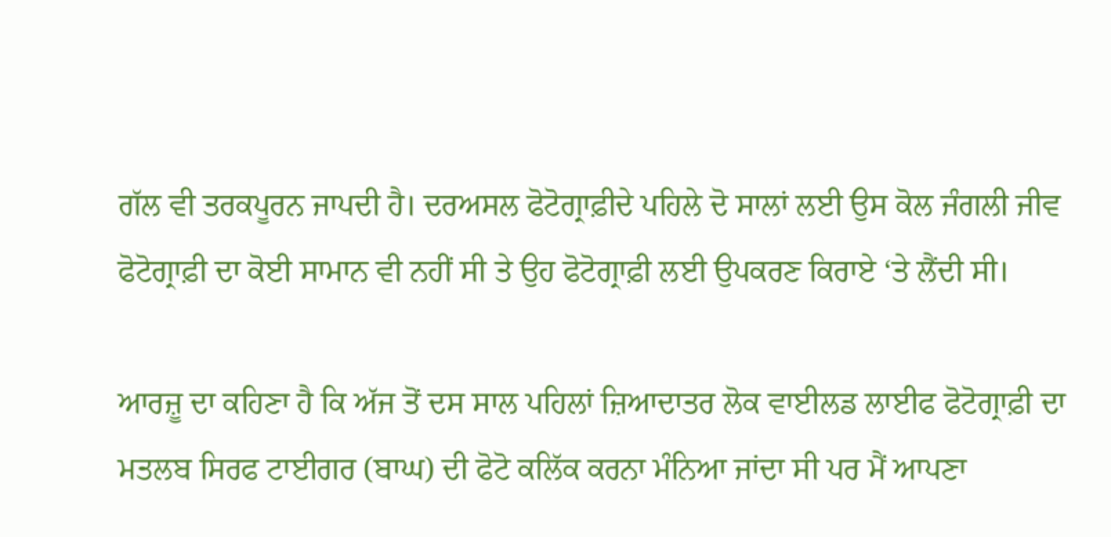ਗੱਲ ਵੀ ਤਰਕਪੂਰਨ ਜਾਪਦੀ ਹੈ। ਦਰਅਸਲ ਫੋਟੋਗ੍ਰਾਫ਼ੀਦੇ ਪਹਿਲੇ ਦੋ ਸਾਲਾਂ ਲਈ ਉਸ ਕੋਲ ਜੰਗਲੀ ਜੀਵ ਫੋਟੋਗ੍ਰਾਫ਼ੀ ਦਾ ਕੋਈ ਸਾਮਾਨ ਵੀ ਨਹੀਂ ਸੀ ਤੇ ਉਹ ਫੋਟੋਗ੍ਰਾਫ਼ੀ ਲਈ ਉਪਕਰਣ ਕਿਰਾਏ ‘ਤੇ ਲੈਂਦੀ ਸੀ।

ਆਰਜ਼ੂ ਦਾ ਕਹਿਣਾ ਹੈ ਕਿ ਅੱਜ ਤੋਂ ਦਸ ਸਾਲ ਪਹਿਲਾਂ ਜ਼ਿਆਦਾਤਰ ਲੋਕ ਵਾਈਲਡ ਲਾਈਫ ਫੋਟੋਗ੍ਰਾਫ਼ੀ ਦਾ ਮਤਲਬ ਸਿਰਫ ਟਾਈਗਰ (ਬਾਘ) ਦੀ ਫੋਟੋ ਕਲਿੱਕ ਕਰਨਾ ਮੰਨਿਆ ਜਾਂਦਾ ਸੀ ਪਰ ਮੈਂ ਆਪਣਾ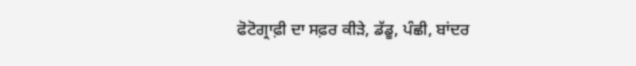ਫੋਟੋਗ੍ਰਾਫ਼ੀ ਦਾ ਸਫ਼ਰ ਕੀੜੇ, ਡੱਡੂ, ਪੰਛੀ, ਬਾਂਦਰ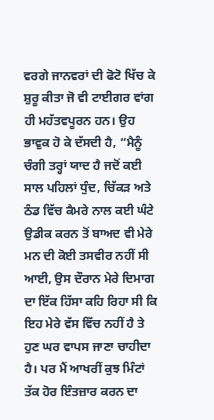ਵਰਗੇ ਜਾਨਵਰਾਂ ਦੀ ਫੋਟੋ ਖਿੱਚ ਕੇ ਸ਼ੁਰੂ ਕੀਤਾ ਜੋ ਵੀ ਟਾਈਗਰ ਵਾਂਗ ਹੀ ਮਹੱਤਵਪੂਰਨ ਹਨ। ਉਹ ਭਾਵੁਕ ਹੋ ਕੇ ਦੱਸਦੀ ਹੈ, “ਮੈਨੂੰ ਚੰਗੀ ਤਰ੍ਹਾਂ ਯਾਦ ਹੈ ਜਦੋਂ ਕਈ ਸਾਲ ਪਹਿਲਾਂ ਧੁੰਦ, ਚਿੱਕੜ ਅਤੇ ਠੰਡ ਵਿੱਚ ਕੈਮਰੇ ਨਾਲ ਕਈ ਘੰਟੇ ਉਡੀਕ ਕਰਨ ਤੋਂ ਬਾਅਦ ਵੀ ਮੇਰੇ ਮਨ ਦੀ ਕੋਈ ਤਸਵੀਰ ਨਹੀਂ ਸੀ ਆਈ, ਉਸ ਦੌਰਾਨ ਮੇਰੇ ਦਿਮਾਗ ਦਾ ਇੱਕ ਹਿੱਸਾ ਕਹਿ ਰਿਹਾ ਸੀ ਕਿ ਇਹ ਮੇਰੇ ਵੱਸ ਵਿੱਚ ਨਹੀਂ ਹੈ ਤੇ ਹੁਣ ਘਰ ਵਾਪਸ ਜਾਣਾ ਚਾਹੀਦਾ ਹੈ। ਪਰ ਮੈਂ ਆਖਰੀਂ ਕੁਝ ਮਿੰਟਾਂ ਤੱਕ ਹੋਰ ਇੰਤਜ਼ਾਰ ਕਰਨ ਦਾ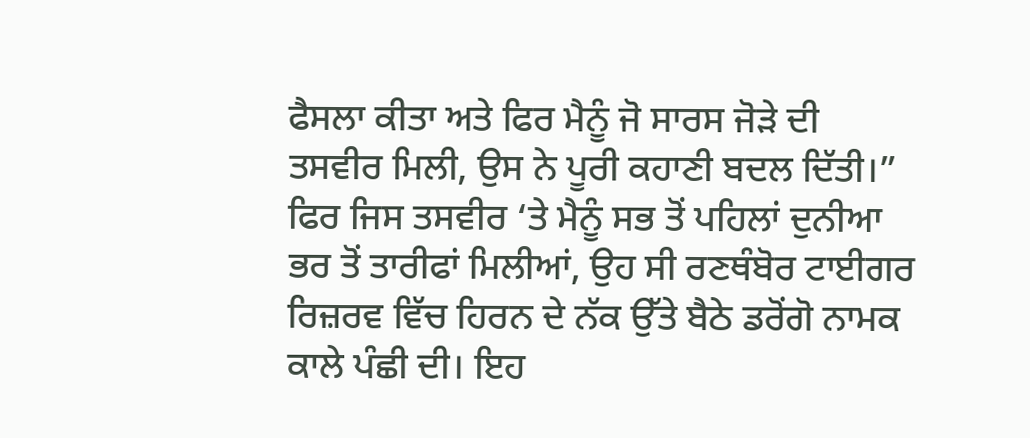ਫੈਸਲਾ ਕੀਤਾ ਅਤੇ ਫਿਰ ਮੈਨੂੰ ਜੋ ਸਾਰਸ ਜੋੜੇ ਦੀ ਤਸਵੀਰ ਮਿਲੀ, ਉਸ ਨੇ ਪੂਰੀ ਕਹਾਣੀ ਬਦਲ ਦਿੱਤੀ।” ਫਿਰ ਜਿਸ ਤਸਵੀਰ ‘ਤੇ ਮੈਨੂੰ ਸਭ ਤੋਂ ਪਹਿਲਾਂ ਦੁਨੀਆ ਭਰ ਤੋਂ ਤਾਰੀਫਾਂ ਮਿਲੀਆਂ, ਉਹ ਸੀ ਰਣਥੰਬੋਰ ਟਾਈਗਰ ਰਿਜ਼ਰਵ ਵਿੱਚ ਹਿਰਨ ਦੇ ਨੱਕ ਉੱਤੇ ਬੈਠੇ ਡਰੋਂਗੋ ਨਾਮਕ ਕਾਲੇ ਪੰਛੀ ਦੀ। ਇਹ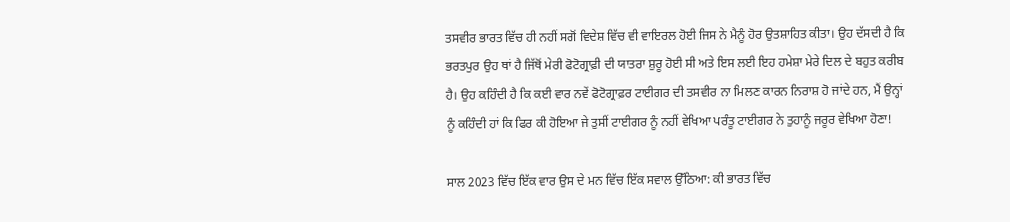ਤਸਵੀਰ ਭਾਰਤ ਵਿੱਚ ਹੀ ਨਹੀਂ ਸਗੋਂ ਵਿਦੇਸ਼ ਵਿੱਚ ਵੀ ਵਾਇਰਲ ਹੋਈ ਜਿਸ ਨੇ ਮੈਨੂੰ ਹੋਰ ਉਤਸ਼ਾਹਿਤ ਕੀਤਾ। ਉਹ ਦੱਸਦੀ ਹੈ ਕਿ ਭਰਤਪੁਰ ਉਹ ਥਾਂ ਹੈ ਜਿੱਥੋਂ ਮੇਰੀ ਫੋਟੋਗ੍ਰਾਫ਼ੀ ਦੀ ਯਾਤਰਾ ਸ਼ੁਰੂ ਹੋਈ ਸੀ ਅਤੇ ਇਸ ਲਈ ਇਹ ਹਮੇਸ਼ਾ ਮੇਰੇ ਦਿਲ ਦੇ ਬਹੁਤ ਕਰੀਬ ਹੈ। ਉਹ ਕਹਿੰਦੀ ਹੈ ਕਿ ਕਈ ਵਾਰ ਨਵੇਂ ਫੋਟੋਗ੍ਰਾਫ਼ਰ ਟਾਈਗਰ ਦੀ ਤਸਵੀਰ ਨਾ ਮਿਲਣ ਕਾਰਨ ਨਿਰਾਸ਼ ਹੋ ਜਾਂਦੇ ਹਨ, ਮੈਂ ਉਨ੍ਹਾਂ ਨੂੰ ਕਹਿੰਦੀ ਹਾਂ ਕਿ ਫਿਰ ਕੀ ਹੋਇਆ ਜੇ ਤੁਸੀਂ ਟਾਈਗਰ ਨੂੰ ਨਹੀਂ ਵੇਖਿਆ ਪਰੰਤੂ ਟਾਈਗਰ ਨੇ ਤੁਹਾਨੂੰ ਜਰੂਰ ਵੇਖਿਆ ਹੋਣਾ!

ਸਾਲ 2023 ਵਿੱਚ ਇੱਕ ਵਾਰ ਉਸ ਦੇ ਮਨ ਵਿੱਚ ਇੱਕ ਸਵਾਲ ਉੱਠਿਆ: ਕੀ ਭਾਰਤ ਵਿੱਚ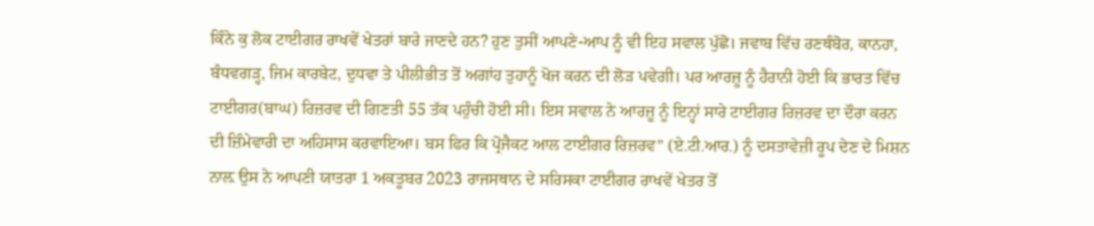ਕਿੰਨੇ ਕੁ ਲੋਕ ਟਾਈਗਰ ਰਾਖਵੇਂ ਖੇਤਰਾਂ ਬਾਰੇ ਜਾਣਦੇ ਹਨ? ਹੁਣ ਤੁਸੀਂ ਆਪਣੇ-ਆਪ ਨੂੰ ਵੀ ਇਹ ਸਵਾਲ ਪੁੱਛੋ। ਜਵਾਬ ਵਿੱਚ ਰਣਥੰਬੋਰ, ਕਾਨਹਾ, ਬੰਧਵਗੜ੍ਹ, ਜਿਮ ਕਾਰਬੇਟ, ਦੁਧਵਾ ਤੇ ਪੀਲੀਭੀਤ ਤੋਂ ਅਗਾਂਹ ਤੁਹਾਨੂੰ ਖੋਜ ਕਰਨ ਦੀ ਲੋੜ ਪਵੇਗੀ। ਪਰ ਆਰਜ਼ੂ ਨੂੰ ਹੈਰਾਨੀ ਹੋਈ ਕਿ ਭਾਰਤ ਵਿੱਚ ਟਾਈਗਰ(ਬਾਘ) ਰਿਜ਼ਰਵ ਦੀ ਗਿਣਤੀ 55 ਤੱਕ ਪਹੁੰਚੀ ਹੋਈ ਸੀ। ਇਸ ਸਵਾਲ ਨੇ ਆਰਜ਼ੂ ਨੂੰ ਇਨ੍ਹਾਂ ਸਾਰੇ ਟਾਈਗਰ ਰਿਜ਼ਰਵ ਦਾ ਦੌਰਾ ਕਰਨ ਦੀ ਜ਼ਿੰਮੇਵਾਰੀ ਦਾ ਅਹਿਸਾਸ ਕਰਵਾਇਆ। ਬਸ ਫਿਰ ਕਿ ਪ੍ਰੋਜੈਕਟ ਆਲ ਟਾਈਗਰ ਰਿਜ਼ਰਵ” (ਏ.ਟੀ.ਆਰ.) ਨੂੰ ਦਸਤਾਵੇਜ਼ੀ ਰੂਪ ਦੇਣ ਦੇ ਮਿਸ਼ਨ ਨਾਲ਼ ਉਸ ਨੇ ਆਪਣੀ ਯਾਤਰਾ 1 ਅਕਤੂਬਰ 2023 ਰਾਜਸਥਾਨ ਦੇ ਸਰਿਸਕਾ ਟਾਈਗਰ ਰਾਖਵੇਂ ਖੇਤਰ ਤੋਂ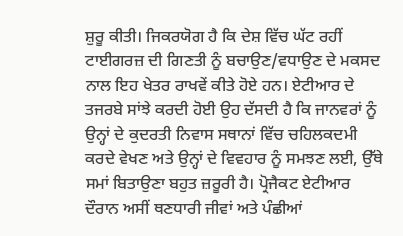ਸ਼ੁਰੂ ਕੀਤੀ। ਜਿਕਰਯੋਗ ਹੈ ਕਿ ਦੇਸ਼ ਵਿੱਚ ਘੱਟ ਰਹੀਂ ਟਾਈਗਰਜ਼ ਦੀ ਗਿਣਤੀ ਨੂੰ ਬਚਾਉਣ/ਵਧਾਉਣ ਦੇ ਮਕਸਦ ਨਾਲ ਇਹ ਖੇਤਰ ਰਾਖਵੇਂ ਕੀਤੇ ਹੋਏ ਹਨ। ਏਟੀਆਰ ਦੇ ਤਜਰਬੇ ਸਾਂਝੇ ਕਰਦੀ ਹੋਈ ਉਹ ਦੱਸਦੀ ਹੈ ਕਿ ਜਾਨਵਰਾਂ ਨੂੰ ਉਨ੍ਹਾਂ ਦੇ ਕੁਦਰਤੀ ਨਿਵਾਸ ਸਥਾਨਾਂ ਵਿੱਚ ਚਹਿਲਕਦਮੀ ਕਰਦੇ ਵੇਖਣ ਅਤੇ ਉਨ੍ਹਾਂ ਦੇ ਵਿਵਹਾਰ ਨੂੰ ਸਮਝਣ ਲਈ, ਉੱਥੇ ਸਮਾਂ ਬਿਤਾਉਣਾ ਬਹੁਤ ਜ਼ਰੂਰੀ ਹੈ। ਪ੍ਰੋਜੈਕਟ ਏਟੀਆਰ ਦੌਰਾਨ ਅਸੀਂ ਥਣਧਾਰੀ ਜੀਵਾਂ ਅਤੇ ਪੰਛੀਆਂ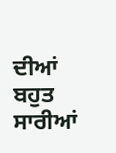ਦੀਆਂ ਬਹੁਤ ਸਾਰੀਆਂ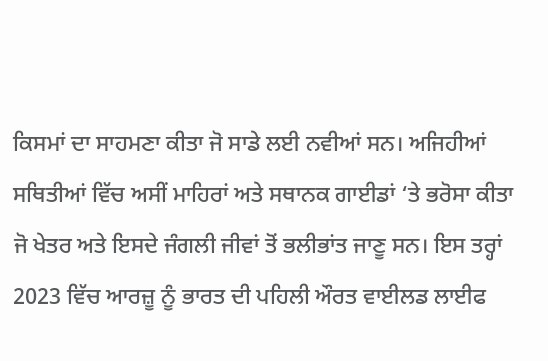ਕਿਸਮਾਂ ਦਾ ਸਾਹਮਣਾ ਕੀਤਾ ਜੋ ਸਾਡੇ ਲਈ ਨਵੀਆਂ ਸਨ। ਅਜਿਹੀਆਂ ਸਥਿਤੀਆਂ ਵਿੱਚ ਅਸੀਂ ਮਾਹਿਰਾਂ ਅਤੇ ਸਥਾਨਕ ਗਾਈਡਾਂ ‘ਤੇ ਭਰੋਸਾ ਕੀਤਾ ਜੋ ਖੇਤਰ ਅਤੇ ਇਸਦੇ ਜੰਗਲੀ ਜੀਵਾਂ ਤੋਂ ਭਲੀਭਾਂਤ ਜਾਣੂ ਸਨ। ਇਸ ਤਰ੍ਹਾਂ 2023 ਵਿੱਚ ਆਰਜ਼ੂ ਨੂੰ ਭਾਰਤ ਦੀ ਪਹਿਲੀ ਔਰਤ ਵਾਈਲਡ ਲਾਈਫ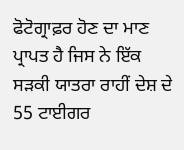ਫੋਟੋਗ੍ਰਾਫ਼ਰ ਹੋਣ ਦਾ ਮਾਣ ਪ੍ਰਾਪਤ ਹੈ ਜਿਸ ਨੇ ਇੱਕ ਸੜਕੀ ਯਾਤਰਾ ਰਾਹੀਂ ਦੇਸ਼ ਦੇ 55 ਟਾਈਗਰ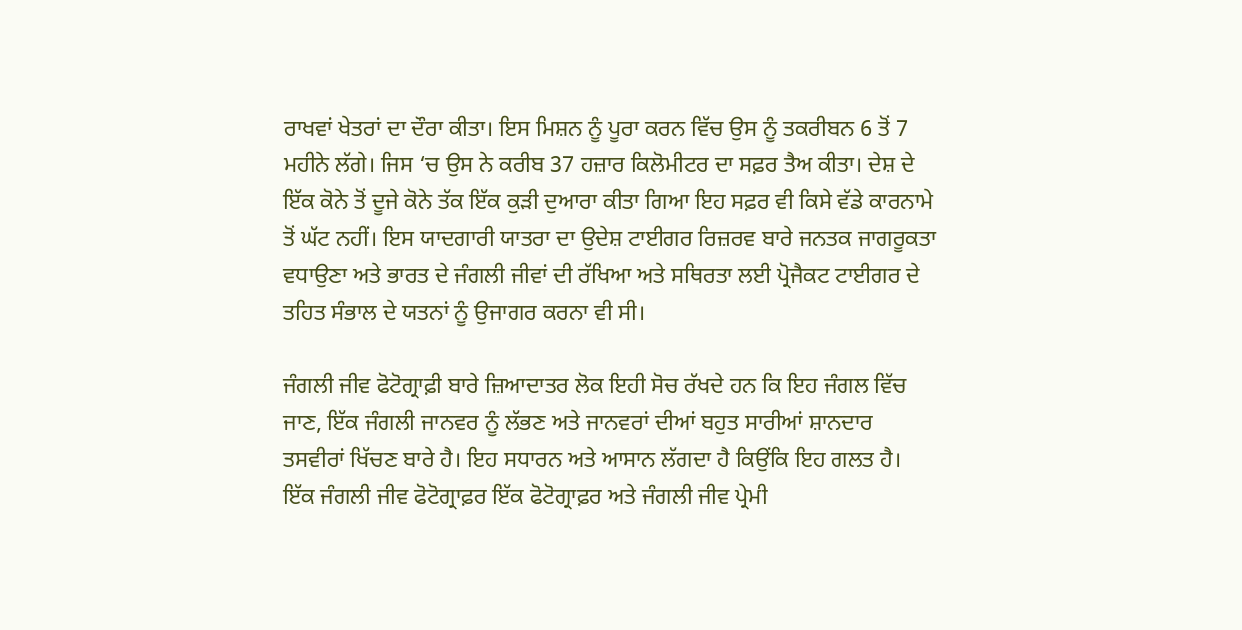ਰਾਖਵਾਂ ਖੇਤਰਾਂ ਦਾ ਦੌਰਾ ਕੀਤਾ। ਇਸ ਮਿਸ਼ਨ ਨੂੰ ਪੂਰਾ ਕਰਨ ਵਿੱਚ ਉਸ ਨੂੰ ਤਕਰੀਬਨ 6 ਤੋਂ 7 ਮਹੀਨੇ ਲੱਗੇ। ਜਿਸ ‘ਚ ਉਸ ਨੇ ਕਰੀਬ 37 ਹਜ਼ਾਰ ਕਿਲੋਮੀਟਰ ਦਾ ਸਫ਼ਰ ਤੈਅ ਕੀਤਾ। ਦੇਸ਼ ਦੇ ਇੱਕ ਕੋਨੇ ਤੋਂ ਦੂਜੇ ਕੋਨੇ ਤੱਕ ਇੱਕ ਕੁੜੀ ਦੁਆਰਾ ਕੀਤਾ ਗਿਆ ਇਹ ਸਫ਼ਰ ਵੀ ਕਿਸੇ ਵੱਡੇ ਕਾਰਨਾਮੇ ਤੋਂ ਘੱਟ ਨਹੀਂ। ਇਸ ਯਾਦਗਾਰੀ ਯਾਤਰਾ ਦਾ ਉਦੇਸ਼ ਟਾਈਗਰ ਰਿਜ਼ਰਵ ਬਾਰੇ ਜਨਤਕ ਜਾਗਰੂਕਤਾ ਵਧਾਉਣਾ ਅਤੇ ਭਾਰਤ ਦੇ ਜੰਗਲੀ ਜੀਵਾਂ ਦੀ ਰੱਖਿਆ ਅਤੇ ਸਥਿਰਤਾ ਲਈ ਪ੍ਰੋਜੈਕਟ ਟਾਈਗਰ ਦੇ ਤਹਿਤ ਸੰਭਾਲ ਦੇ ਯਤਨਾਂ ਨੂੰ ਉਜਾਗਰ ਕਰਨਾ ਵੀ ਸੀ।

ਜੰਗਲੀ ਜੀਵ ਫੋਟੋਗ੍ਰਾਫ਼ੀ ਬਾਰੇ ਜ਼ਿਆਦਾਤਰ ਲੋਕ ਇਹੀ ਸੋਚ ਰੱਖਦੇ ਹਨ ਕਿ ਇਹ ਜੰਗਲ ਵਿੱਚ ਜਾਣ, ਇੱਕ ਜੰਗਲੀ ਜਾਨਵਰ ਨੂੰ ਲੱਭਣ ਅਤੇ ਜਾਨਵਰਾਂ ਦੀਆਂ ਬਹੁਤ ਸਾਰੀਆਂ ਸ਼ਾਨਦਾਰ ਤਸਵੀਰਾਂ ਖਿੱਚਣ ਬਾਰੇ ਹੈ। ਇਹ ਸਧਾਰਨ ਅਤੇ ਆਸਾਨ ਲੱਗਦਾ ਹੈ ਕਿਉਂਕਿ ਇਹ ਗਲਤ ਹੈ। ਇੱਕ ਜੰਗਲੀ ਜੀਵ ਫੋਟੋਗ੍ਰਾਫ਼ਰ ਇੱਕ ਫੋਟੋਗ੍ਰਾਫ਼ਰ ਅਤੇ ਜੰਗਲੀ ਜੀਵ ਪ੍ਰੇਮੀ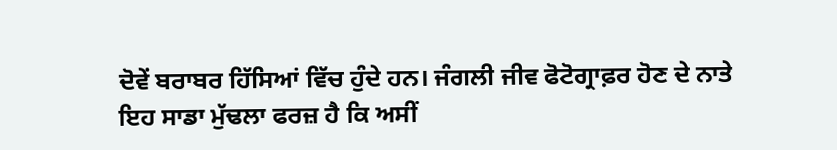ਦੋਵੇਂ ਬਰਾਬਰ ਹਿੱਸਿਆਂ ਵਿੱਚ ਹੁੰਦੇ ਹਨ। ਜੰਗਲੀ ਜੀਵ ਫੋਟੋਗ੍ਰਾਫ਼ਰ ਹੋਣ ਦੇ ਨਾਤੇ ਇਹ ਸਾਡਾ ਮੁੱਢਲਾ ਫਰਜ਼ ਹੈ ਕਿ ਅਸੀਂ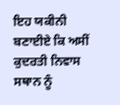ਇਹ ਯਕੀਨੀ ਬਣਾਈਏ ਕਿ ਅਸੀਂ ਕੁਦਰਤੀ ਨਿਵਾਸ ਸਥਾਨ ਨੂੰ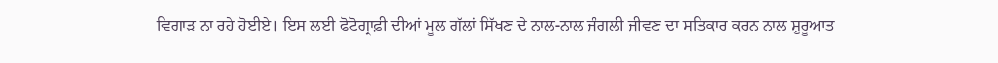ਵਿਗਾੜ ਨਾ ਰਹੇ ਹੋਈਏ। ਇਸ ਲਈ ਫੋਟੋਗ੍ਰਾਫ਼ੀ ਦੀਆਂ ਮੂਲ ਗੱਲਾਂ ਸਿੱਖਣ ਦੇ ਨਾਲ-ਨਾਲ ਜੰਗਲੀ ਜੀਵਣ ਦਾ ਸਤਿਕਾਰ ਕਰਨ ਨਾਲ ਸ਼ੁਰੂਆਤ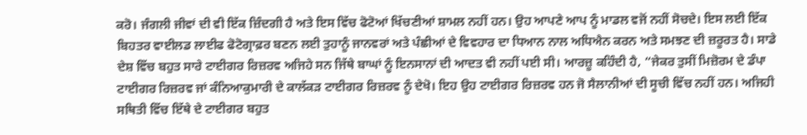ਕਰੋ। ਜੰਗਲੀ ਜੀਵਾਂ ਦੀ ਵੀ ਇੱਕ ਜ਼ਿੰਦਗੀ ਹੈ ਅਤੇ ਇਸ ਵਿੱਚ ਫੋਟੋਆਂ ਖਿੱਚਣੀਆਂ ਸ਼ਾਮਲ ਨਹੀਂ ਹਨ। ਉਹ ਆਪਣੇ ਆਪ ਨੂੰ ਮਾਡਲ ਵਜੋਂ ਨਹੀਂ ਸੋਚਦੇ। ਇਸ ਲਈ ਇੱਕ ਬਿਹਤਰ ਵਾਈਲਡ ਲਾਈਫ ਫੋਟੋਗ੍ਰਾਫ਼ਰ ਬਣਨ ਲਈ ਤੁਹਾਨੂੰ ਜਾਨਵਰਾਂ ਅਤੇ ਪੰਛੀਆਂ ਦੇ ਵਿਵਹਾਰ ਦਾ ਧਿਆਨ ਨਾਲ ਅਧਿਐਨ ਕਰਨ ਅਤੇ ਸਮਝਣ ਦੀ ਜ਼ਰੂਰਤ ਹੈ। ਸਾਡੇ ਦੇਸ਼ ਵਿੱਚ ਬਹੁਤ ਸਾਰੇ ਟਾਈਗਰ ਰਿਜ਼ਰਵ ਅਜਿਹੇ ਸਨ ਜਿੱਥੇ ਬਾਘਾਂ ਨੂੰ ਇਨਸਾਨਾਂ ਦੀ ਆਦਤ ਵੀ ਨਹੀਂ ਪਈ ਸੀ। ਆਰਜ਼ੂ ਕਹਿੰਦੀ ਹੈ, “ਜੇਕਰ ਤੁਸੀਂ ਮਿਜ਼ੋਰਮ ਦੇ ਡੰਪਾ ਟਾਈਗਰ ਰਿਜ਼ਰਵ ਜਾਂ ਕੰਨਿਆਕੁਮਾਰੀ ਦੇ ਕਾਲੱਕੜ ਟਾਈਗਰ ਰਿਜ਼ਰਵ ਨੂੰ ਦੇਖੋ। ਇਹ ਉਹ ਟਾਈਗਰ ਰਿਜ਼ਰਵ ਹਨ ਜੋ ਸੈਲਾਨੀਆਂ ਦੀ ਸੂਚੀ ਵਿੱਚ ਨਹੀਂ ਹਨ। ਅਜਿਹੀ ਸਥਿਤੀ ਵਿੱਚ ਇੱਥੇ ਦੇ ਟਾਈਗਰ ਬਹੁਤ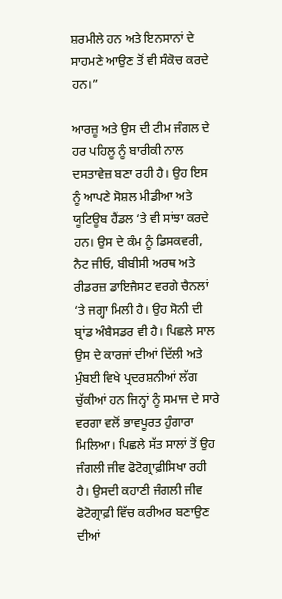ਸ਼ਰਮੀਲੇ ਹਨ ਅਤੇ ਇਨਸਾਨਾਂ ਦੇ ਸਾਹਮਣੇ ਆਉਣ ਤੋਂ ਵੀ ਸੰਕੋਚ ਕਰਦੇ ਹਨ।”

ਆਰਜ਼ੂ ਅਤੇ ਉਸ ਦੀ ਟੀਮ ਜੰਗਲ ਦੇ ਹਰ ਪਹਿਲੂ ਨੂੰ ਬਾਰੀਕੀ ਨਾਲ ਦਸਤਾਵੇਜ਼ ਬਣਾ ਰਹੀ ਹੈ। ਉਹ ਇਸ ਨੂੰ ਆਪਣੇ ਸੋਸ਼ਲ ਮੀਡੀਆ ਅਤੇ ਯੂਟਿਊਬ ਹੈਂਡਲ ‘ਤੇ ਵੀ ਸਾਂਝਾ ਕਰਦੇ ਹਨ। ਉਸ ਦੇ ਕੰਮ ਨੂੰ ਡਿਸਕਵਰੀ, ਨੈਟ ਜੀਓ, ਬੀਬੀਸੀ ਅਰਥ ਅਤੇ ਰੀਡਰਜ਼ ਡਾਇਜੈਸਟ ਵਰਗੇ ਚੈਨਲਾਂ ‘ਤੇ ਜਗ੍ਹਾ ਮਿਲੀ ਹੈ। ਉਹ ਸੋਨੀ ਦੀ ਬ੍ਰਾਂਡ ਅੰਬੈਸਡਰ ਵੀ ਹੈ। ਪਿਛਲੇ ਸਾਲ ਉਸ ਦੇ ਕਾਰਜਾਂ ਦੀਆਂ ਦਿੱਲੀ ਅਤੇ ਮੁੰਬਈ ਵਿਖੇ ਪ੍ਰਦਰਸ਼ਨੀਆਂ ਲੱਗ ਚੁੱਕੀਆਂ ਹਨ ਜਿਨ੍ਹਾਂ ਨੂੰ ਸਮਾਜ ਦੇ ਸਾਰੇ ਵਰਗਾ ਵਲੋਂ ਭਾਵਪੂਰਤ ਹੁੰਗਾਰਾ ਮਿਲਿਆ। ਪਿਛਲੇ ਸੱਤ ਸਾਲਾਂ ਤੋਂ ਉਹ ਜੰਗਲੀ ਜੀਵ ਫੋਟੋਗ੍ਰਾਫ਼ੀਸਿਖਾ ਰਹੀ ਹੈ। ਉਸਦੀ ਕਹਾਣੀ ਜੰਗਲੀ ਜੀਵ ਫੋਟੋਗ੍ਰਾਫ਼ੀ ਵਿੱਚ ਕਰੀਅਰ ਬਣਾਉਣ ਦੀਆਂ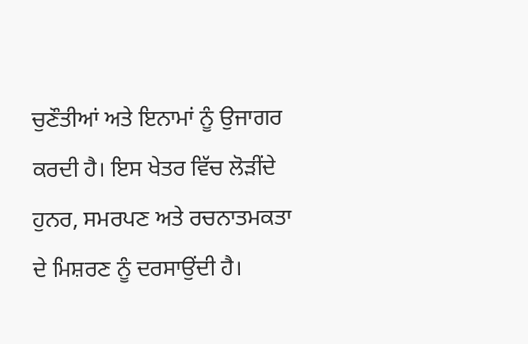ਚੁਣੌਤੀਆਂ ਅਤੇ ਇਨਾਮਾਂ ਨੂੰ ਉਜਾਗਰ ਕਰਦੀ ਹੈ। ਇਸ ਖੇਤਰ ਵਿੱਚ ਲੋੜੀਂਦੇ ਹੁਨਰ, ਸਮਰਪਣ ਅਤੇ ਰਚਨਾਤਮਕਤਾ ਦੇ ਮਿਸ਼ਰਣ ਨੂੰ ਦਰਸਾਉਂਦੀ ਹੈ।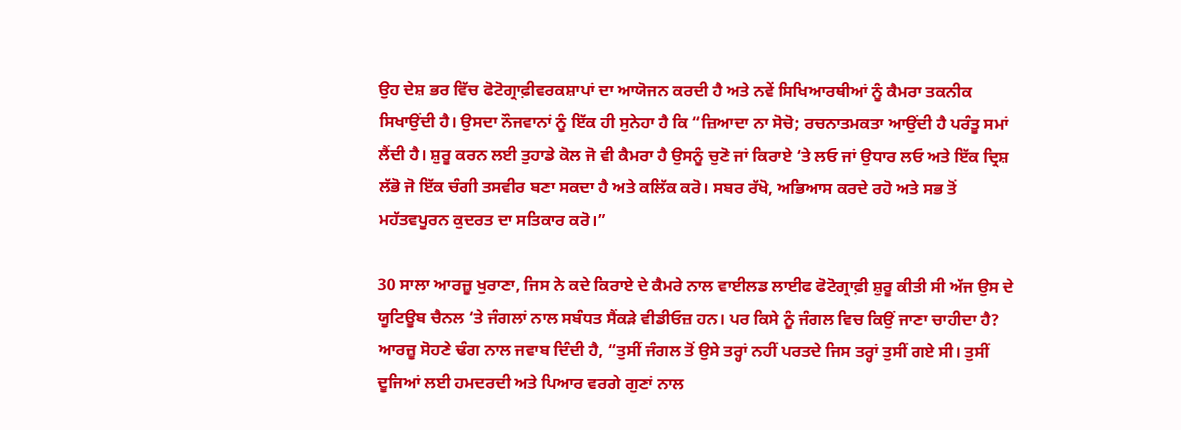ਉਹ ਦੇਸ਼ ਭਰ ਵਿੱਚ ਫੋਟੋਗ੍ਰਾਫ਼ੀਵਰਕਸ਼ਾਪਾਂ ਦਾ ਆਯੋਜਨ ਕਰਦੀ ਹੈ ਅਤੇ ਨਵੇਂ ਸਿਖਿਆਰਥੀਆਂ ਨੂੰ ਕੈਮਰਾ ਤਕਨੀਕ ਸਿਖਾਉਂਦੀ ਹੈ। ਉਸਦਾ ਨੌਜਵਾਨਾਂ ਨੂੰ ਇੱਕ ਹੀ ਸੁਨੇਹਾ ਹੈ ਕਿ “ਜ਼ਿਆਦਾ ਨਾ ਸੋਚੋ; ਰਚਨਾਤਮਕਤਾ ਆਉਂਦੀ ਹੈ ਪਰੰਤੂ ਸਮਾਂ ਲੈਂਦੀ ਹੈ। ਸ਼ੁਰੂ ਕਰਨ ਲਈ ਤੁਹਾਡੇ ਕੋਲ ਜੋ ਵੀ ਕੈਮਰਾ ਹੈ ਉਸਨੂੰ ਚੁਣੋ ਜਾਂ ਕਿਰਾਏ ‘ਤੇ ਲਓ ਜਾਂ ਉਧਾਰ ਲਓ ਅਤੇ ਇੱਕ ਦ੍ਰਿਸ਼ ਲੱਭੋ ਜੋ ਇੱਕ ਚੰਗੀ ਤਸਵੀਰ ਬਣਾ ਸਕਦਾ ਹੈ ਅਤੇ ਕਲਿੱਕ ਕਰੋ। ਸਬਰ ਰੱਖੋ, ਅਭਿਆਸ ਕਰਦੇ ਰਹੋ ਅਤੇ ਸਭ ਤੋਂ ਮਹੱਤਵਪੂਰਨ ਕੁਦਰਤ ਦਾ ਸਤਿਕਾਰ ਕਰੋ।”

30 ਸਾਲਾ ਆਰਜ਼ੂ ਖੁਰਾਣਾ, ਜਿਸ ਨੇ ਕਦੇ ਕਿਰਾਏ ਦੇ ਕੈਮਰੇ ਨਾਲ ਵਾਈਲਡ ਲਾਈਫ ਫੋਟੋਗ੍ਰਾਫ਼ੀ ਸ਼ੁਰੂ ਕੀਤੀ ਸੀ ਅੱਜ ਉਸ ਦੇ ਯੂਟਿਊਬ ਚੈਨਲ ‘ਤੇ ਜੰਗਲਾਂ ਨਾਲ ਸਬੰਧਤ ਸੈਂਕੜੇ ਵੀਡੀਓਜ਼ ਹਨ। ਪਰ ਕਿਸੇ ਨੂੰ ਜੰਗਲ ਵਿਚ ਕਿਉਂ ਜਾਣਾ ਚਾਹੀਦਾ ਹੈ? ਆਰਜ਼ੂ ਸੋਹਣੇ ਢੰਗ ਨਾਲ ਜਵਾਬ ਦਿੰਦੀ ਹੈ, “ਤੁਸੀਂ ਜੰਗਲ ਤੋਂ ਉਸੇ ਤਰ੍ਹਾਂ ਨਹੀਂ ਪਰਤਦੇ ਜਿਸ ਤਰ੍ਹਾਂ ਤੁਸੀਂ ਗਏ ਸੀ। ਤੁਸੀਂ ਦੂਜਿਆਂ ਲਈ ਹਮਦਰਦੀ ਅਤੇ ਪਿਆਰ ਵਰਗੇ ਗੁਣਾਂ ਨਾਲ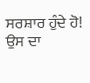ਸਰਸ਼ਾਰ ਹੁੰਦੇ ਹੋ! ਉਸ ਦਾ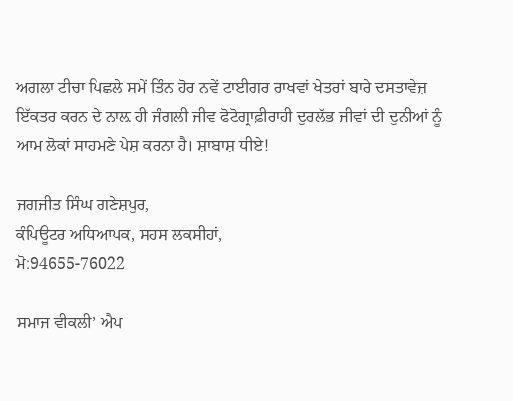ਅਗਲਾ ਟੀਚਾ ਪਿਛਲੇ ਸਮੇਂ ਤਿੰਨ ਹੋਰ ਨਵੇਂ ਟਾਈਗਰ ਰਾਖਵਾਂ ਖੇਤਰਾਂ ਬਾਰੇ ਦਸਤਾਵੇਜ਼ ਇੱਕਤਰ ਕਰਨ ਦੇ ਨਾਲ਼ ਹੀ ਜੰਗਲੀ ਜੀਵ ਫੋਟੋਗ੍ਰਾਫ਼ੀਰਾਹੀ ਦੁਰਲੱਭ ਜੀਵਾਂ ਦੀ ਦੁਨੀਆਂ ਨੂੰ ਆਮ ਲੋਕਾਂ ਸਾਹਮਣੇ ਪੇਸ਼ ਕਰਨਾ ਹੈ। ਸ਼ਾਬਾਸ਼ ਧੀਏ!

ਜਗਜੀਤ ਸਿੰਘ ਗਣੇਸ਼ਪੁਰ,
ਕੰਪਿਊਟਰ ਅਧਿਆਪਕ, ਸਹਸ ਲਕਸੀਹਾਂ,
ਮੋ:94655-76022

ਸਮਾਜ ਵੀਕਲੀ’ ਐਪ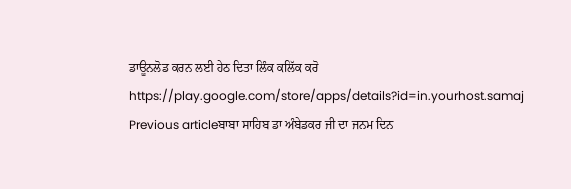ਡਾਊਨਲੋਡ ਕਰਨ ਲਈ ਹੇਠ ਦਿਤਾ ਲਿੰਕ ਕਲਿੱਕ ਕਰੋ
https://play.google.com/store/apps/details?id=in.yourhost.samaj
Previous articleਬਾਬਾ ਸਾਹਿਬ ਡਾ ਅੰਬੇਡਕਰ ਜੀ ਦਾ ਜਨਮ ਦਿਨ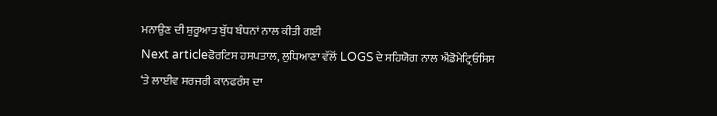ਮਨਾਉਣ ਦੀ ਸ਼ੁਰੂਆਤ ਬੁੱਧ ਬੰਧਨਾਂ ਨਾਲ ਕੀਤੀ ਗਈ
Next articleਫੋਰਟਿਸ ਹਸਪਤਾਲ, ਲੁਧਿਆਣਾ ਵੱਲੋਂ LOGS ਦੇ ਸਹਿਯੋਗ ਨਾਲ ਐਂਡੋਮੇਟ੍ਰਿਓਸਿਸ ‘ਤੇ ਲਾਈਵ ਸਰਜਰੀ ਕਾਨਫਰੰਸ ਦਾ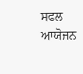ਸਫਲ ਆਯੋਜਨ